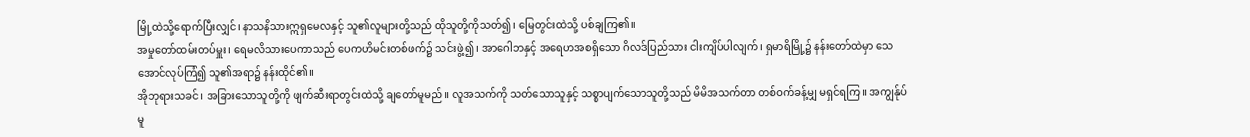မြို့ထဲသို့ရောက်ပြီးလျှင်၊ နာသနိသားဣရှမေလနှင့် သူ၏လူများတို့သည် ထိုသူတို့ကိုသတ်၍၊ မြေတွင်းထဲသို့ ပစ်ချကြ၏။
အမှုတော်ထမ်းတပ်မှူး၊ ရေမလိသားပေကာသည် ပေကဟိမင်းတစ်ဖက်၌ သင်းဖွဲ့၍၊ အာဂေါဘနှင့် အရေဟအစရှိသော ဂိလဒ်ပြည်သား ငါးကျိပ်ပါလျက်၊ ရှမာရိမြို့၌ နန်းတော်ထဲမှာ သေအောင်လုပ်ကြံ၍ သူ၏အရာ၌ နန်းထိုင်၏။
အိုဘုရားသခင်၊ အခြားသောသူတို့ကို ဖျက်ဆီးရာတွင်းထဲသို့ ချတော်မူမည်။ လူအသက်ကို သတ်သောသူနှင့် သစ္စာပျက်သောသူတို့သည် မိမိအသက်တာ တစ်ဝက်ခန့်မျှ မရှင်ရကြ။ အကျွန်ုပ်မူ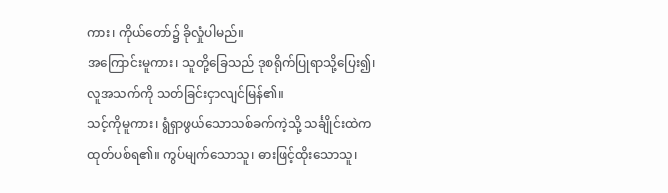ကား၊ ကိုယ်တော်၌ ခိုလှုံပါမည်။
အကြောင်းမူကား၊ သူတို့ခြေသည် ဒုစရိုက်ပြုရာသို့ပြေး၍၊ လူအသက်ကို သတ်ခြင်းငှာလျင်မြန်၏။
သင့်ကိုမူကား၊ ရွံရှာဖွယ်သောသစ်ခက်ကဲ့သို့ သင်္ချိုင်းထဲက ထုတ်ပစ်ရ၏။ ကွပ်မျက်သောသူ၊ ဓားဖြင့်ထိုးသောသူ၊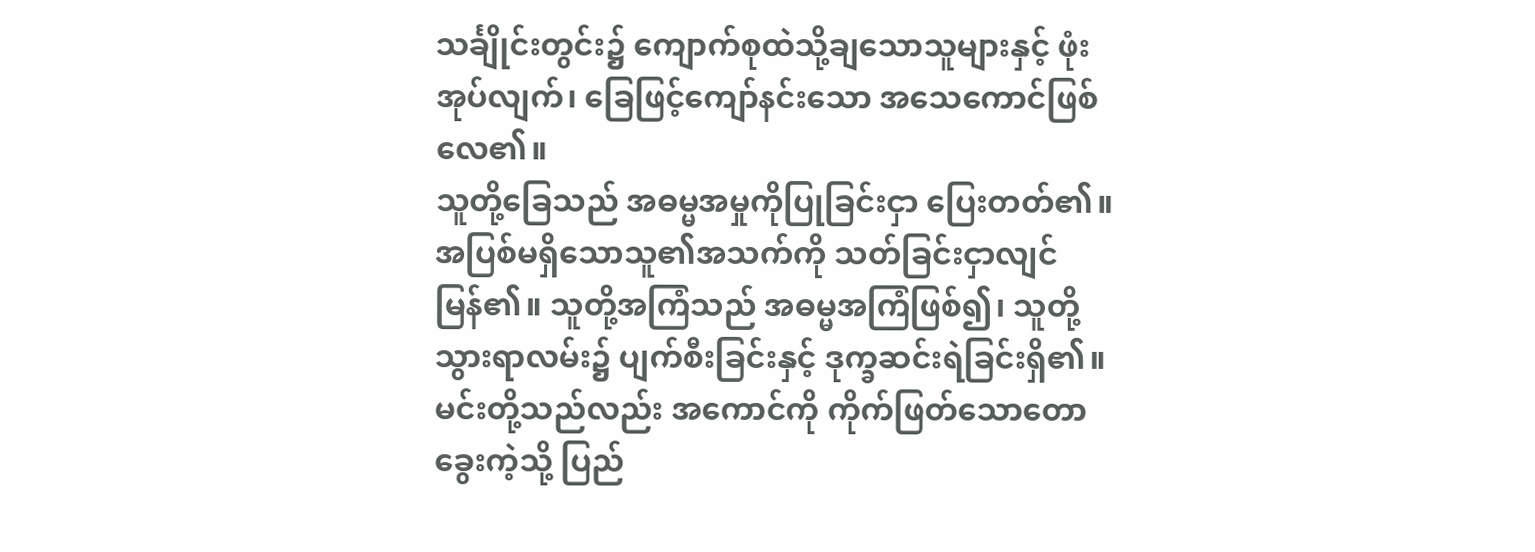သင်္ချိုင်းတွင်း၌ ကျောက်စုထဲသို့ချသောသူများနှင့် ဖုံးအုပ်လျက်၊ ခြေဖြင့်ကျော်နင်းသော အသေကောင်ဖြစ်လေ၏။
သူတို့ခြေသည် အဓမ္မအမှုကိုပြုခြင်းငှာ ပြေးတတ်၏။ အပြစ်မရှိသောသူ၏အသက်ကို သတ်ခြင်းငှာလျင်မြန်၏။ သူတို့အကြံသည် အဓမ္မအကြံဖြစ်၍၊ သူတို့သွားရာလမ်း၌ ပျက်စီးခြင်းနှင့် ဒုက္ခဆင်းရဲခြင်းရှိ၏။
မင်းတို့သည်လည်း အကောင်ကို ကိုက်ဖြတ်သောတောခွေးကဲ့သို့ ပြည်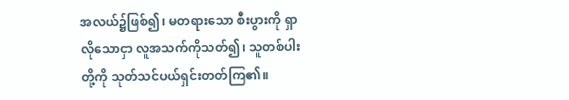အလယ်၌ဖြစ်၍၊ မတရားသော စီးပွားကို ရှာလိုသောငှာ လူအသက်ကိုသတ်၍၊ သူတစ်ပါးတို့ကို သုတ်သင်ပယ်ရှင်းတတ်ကြ၏။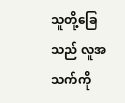သူတို့ခြေသည် လူအသက်ကို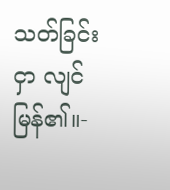သတ်ခြင်းငှာ လျင်မြန်၏။-